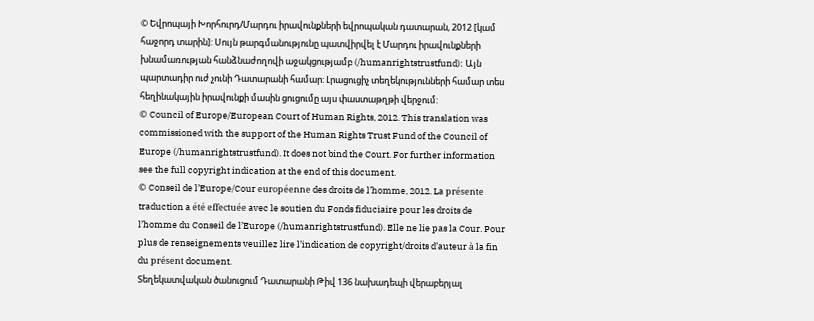© Եվրոպայի Խորհուրդ/Մարդու իրավունքների եվրոպական դատարան, 2012 [կամ հաջորդ տարին]: Սույն թարգմանությունը պատվիրվել է Մարդու իրավունքների խնամառության հանձնաժողովի աջակցությամբ (/humanrightstrustfund): Այն պարտադիր ուժ չունի Դատարանի համար: Լրացուցիչ տեղեկությունների համար տես հեղինակային իրավունքի մասին ցուցումը այս փաստաթղթի վերջում:
© Council of Europe/European Court of Human Rights, 2012. This translation was commissioned with the support of the Human Rights Trust Fund of the Council of Europe (/humanrightstrustfund). It does not bind the Court. For further information see the full copyright indication at the end of this document.
© Conseil de l’Europe/Cour européenne des droits de l’homme, 2012. La présente traduction a été effectuée avec le soutien du Fonds fiduciaire pour les droits de l’homme du Conseil de l’Europe (/humanrightstrustfund). Elle ne lie pas la Cour. Pour plus de renseignements veuillez lire l’indication de copyright/droits d’auteur à la fin du présent document.
Տեղեկատվական ծանուցում Դատարանի Թիվ 136 նախադեպի վերաբերյալ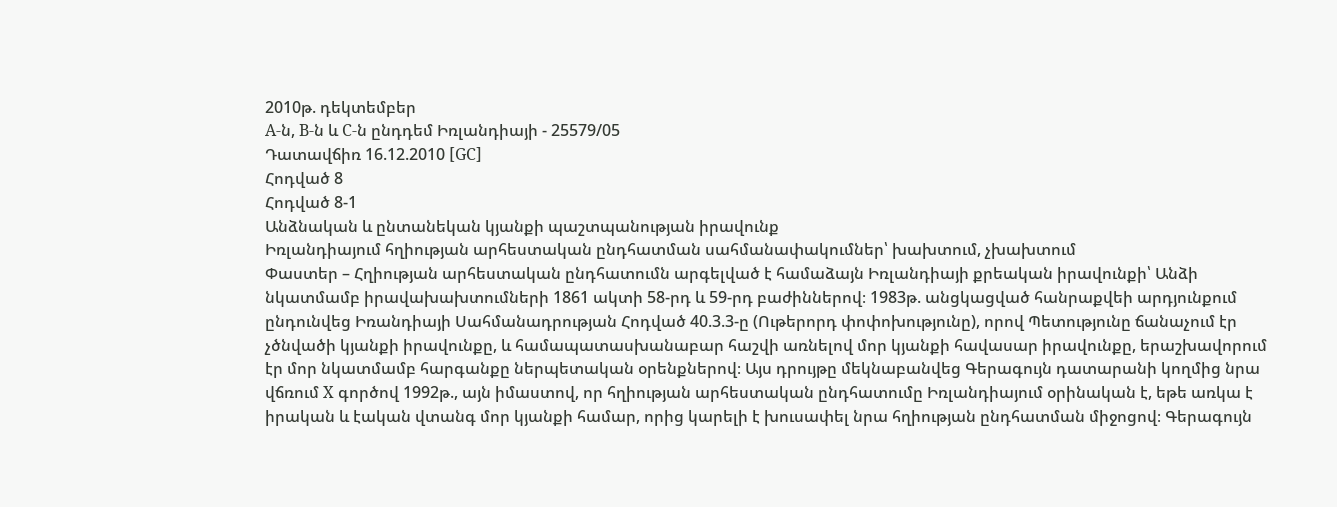2010թ. դեկտեմբեր
A-ն, B-ն և C-ն ընդդեմ Իռլանդիայի - 25579/05
Դատավճիռ 16.12.2010 [GC]
Հոդված 8
Հոդված 8-1
Անձնական և ընտանեկան կյանքի պաշտպանության իրավունք
Իռլանդիայում հղիության արհեստական ընդհատման սահմանափակումներ՝ խախտում, չխախտում
Փաստեր – Հղիության արհեստական ընդհատումն արգելված է համաձայն Իռլանդիայի քրեական իրավունքի՝ Անձի նկատմամբ իրավախախտումների 1861 ակտի 58-րդ և 59-րդ բաժիններով։ 1983թ. անցկացված հանրաքվեի արդյունքում ընդունվեց Իռանդիայի Սահմանադրության Հոդված 40.3.3-ը (Ութերորդ փոփոխությունը), որով Պետությունը ճանաչում էր չծնվածի կյանքի իրավունքը, և համապատասխանաբար հաշվի առնելով մոր կյանքի հավասար իրավունքը, երաշխավորում էր մոր նկատմամբ հարգանքը ներպետական օրենքներով։ Այս դրույթը մեկնաբանվեց Գերագույն դատարանի կողմից նրա վճռում X գործով 1992թ., այն իմաստով, որ հղիության արհեստական ընդհատումը Իռլանդիայում օրինական է, եթե առկա է իրական և էական վտանգ մոր կյանքի համար, որից կարելի է խուսափել նրա հղիության ընդհատման միջոցով։ Գերագույն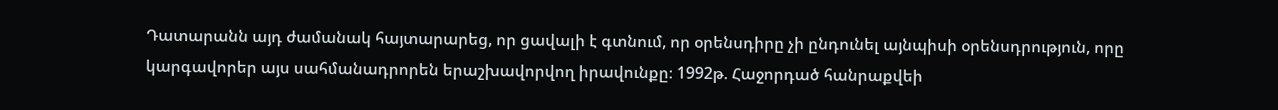Դատարանն այդ ժամանակ հայտարարեց, որ ցավալի է գտնում, որ օրենսդիրը չի ընդունել այնպիսի օրենսդրություն, որը կարգավորեր այս սահմանադրորեն երաշխավորվող իրավունքը։ 1992թ. Հաջորդած հանրաքվեի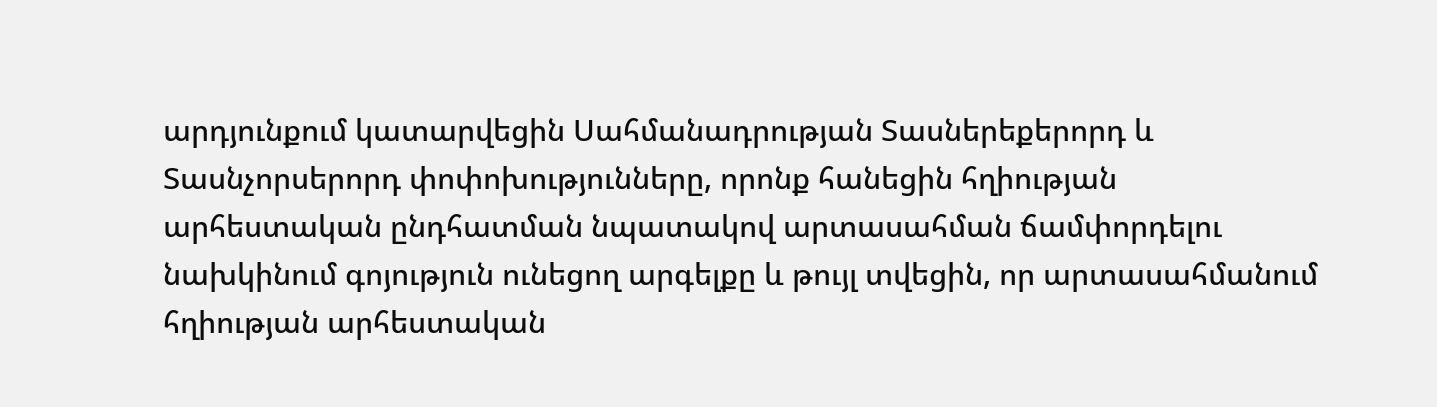արդյունքում կատարվեցին Սահմանադրության Տասներեքերորդ և Տասնչորսերորդ փոփոխությունները, որոնք հանեցին հղիության արհեստական ընդհատման նպատակով արտասահման ճամփորդելու նախկինում գոյություն ունեցող արգելքը և թույլ տվեցին, որ արտասահմանում հղիության արհեստական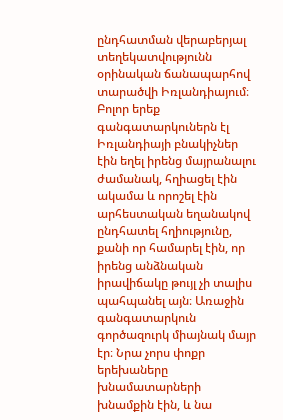ընդհատման վերաբերյալ տեղեկատվությունն օրինական ճանապարհով տարածվի Իռլանդիայում։
Բոլոր երեք գանգատարկուներն էլ Իռլանդիայի բնակիչներ էին եղել իրենց մայրանալու ժամանակ, հղիացել էին ակամա և որոշել էին արհեստական եղանակով ընդհատել հղիությունը, քանի որ համարել էին, որ իրենց անձնական իրավիճակը թույլ չի տալիս պահպանել այն։ Առաջին գանգատարկուն գործազուրկ միայնակ մայր էր։ Նրա չորս փոքր երեխաները խնամատարների խնամքին էին, և նա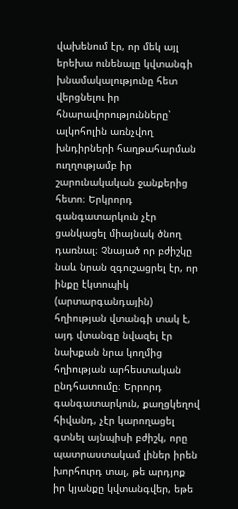վախենում էր, որ մեկ այլ երեխա ունենալը կվտանգի խնամակալությունը հետ վերցնելու իր հնարավորությունները՝ ալկոհոլին առնչվող խնդիրների հաղթահարման ուղղությամբ իր շարունակական ջանքերից հետո։ Երկրորդ գանգատարկուն չէր ցանկացել միայնակ ծնող դառնալ։ Չնայած որ բժիշկը նաև նրան զգուշացրել էր, որ ինքը էկտոպիկ (արտարգանդային) հղիության վտանգի տակ է, այդ վտանգը նվազել էր նախքան նրա կողմից հղիության արհեստական ընդհատումը։ Երրորդ գանգատարկուն, քաղցկեղով հիվանդ, չէր կարողացել գտնել այնպիսի բժիշկ, որը պատրաստակամ լիներ իրեն խորհուրդ տալ, թե արդյոք իր կյանքը կվտանգվեր, եթե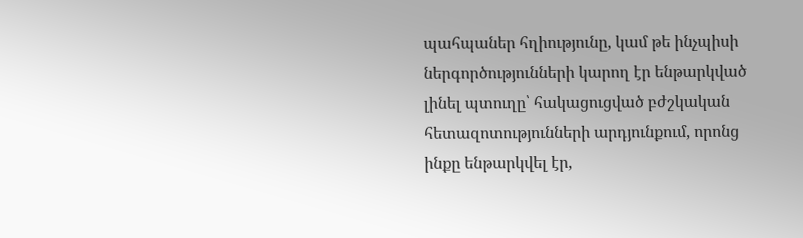պահպաներ հղիությունը, կամ թե ինչպիսի ներգործությունների կարող էր ենթարկված լինել պտուղը՝ հակացուցված բժշկական հետազոտությունների արդյունքում, որոնց ինքը ենթարկվել էր,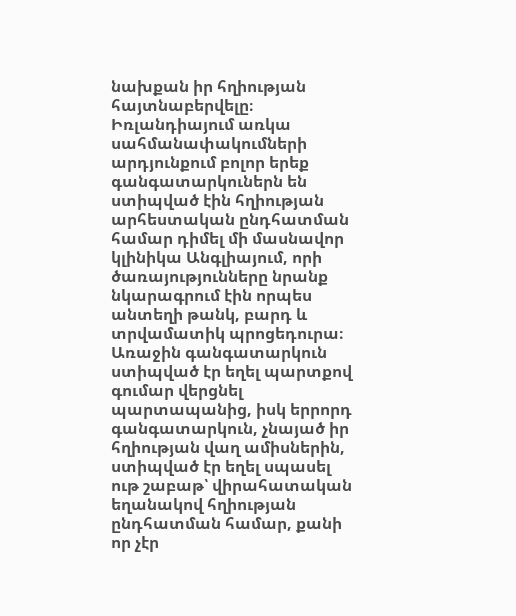նախքան իր հղիության հայտնաբերվելը։ Իռլանդիայում առկա սահմանափակումների արդյունքում բոլոր երեք գանգատարկուներն են ստիպված էին հղիության արհեստական ընդհատման համար դիմել մի մասնավոր կլինիկա Անգլիայում, որի ծառայությունները նրանք նկարագրում էին որպես անտեղի թանկ, բարդ և տրվամատիկ պրոցեդուրա։ Առաջին գանգատարկուն ստիպված էր եղել պարտքով գումար վերցնել պարտապանից, իսկ երրորդ գանգատարկուն, չնայած իր հղիության վաղ ամիսներին, ստիպված էր եղել սպասել ութ շաբաթ՝ վիրահատական եղանակով հղիության ընդհատման համար, քանի որ չէր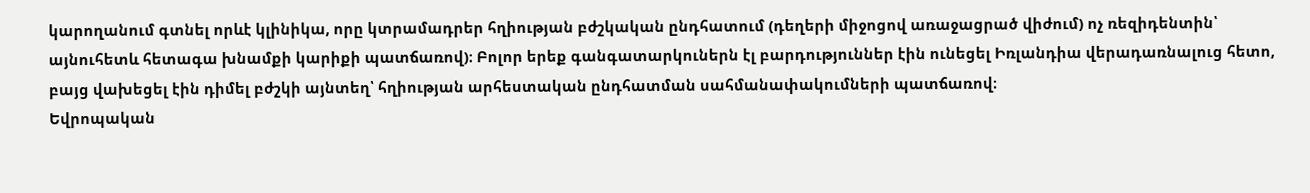կարողանում գտնել որևէ կլինիկա, որը կտրամադրեր հղիության բժշկական ընդհատում (դեղերի միջոցով առաջացրած վիժում) ոչ ռեզիդենտին՝ այնուհետև հետագա խնամքի կարիքի պատճառով)։ Բոլոր երեք գանգատարկուներն էլ բարդություններ էին ունեցել Իռլանդիա վերադառնալուց հետո, բայց վախեցել էին դիմել բժշկի այնտեղ՝ հղիության արհեստական ընդհատման սահմանափակումների պատճառով։
Եվրոպական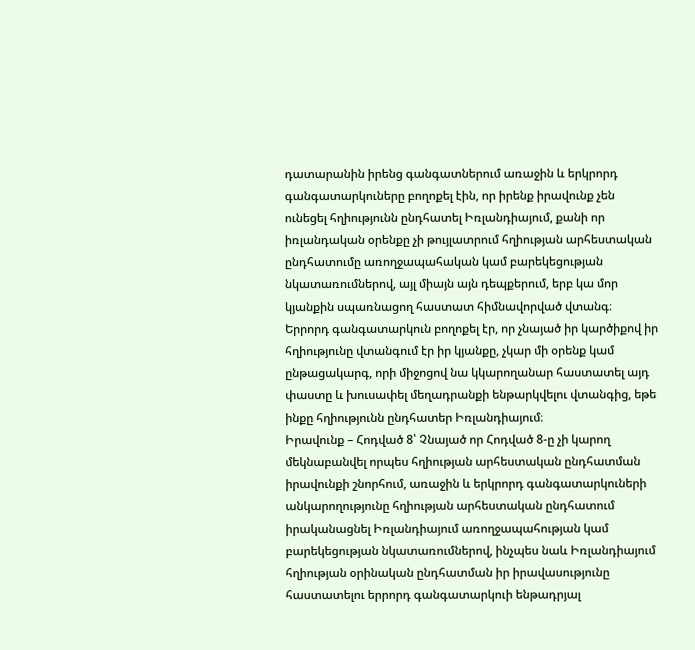դատարանին իրենց գանգատներում առաջին և երկրորդ գանգատարկուները բողոքել էին, որ իրենք իրավունք չեն ունեցել հղիությունն ընդհատել Իռլանդիայում, քանի որ իռլանդական օրենքը չի թույլատրում հղիության արհեստական ընդհատումը առողջապահական կամ բարեկեցության նկատառումներով, այլ միայն այն դեպքերում, երբ կա մոր կյանքին սպառնացող հաստատ հիմնավորված վտանգ։ Երրորդ գանգատարկուն բողոքել էր, որ չնայած իր կարծիքով իր հղիությունը վտանգում էր իր կյանքը, չկար մի օրենք կամ ընթացակարգ, որի միջոցով նա կկարողանար հաստատել այդ փաստը և խուսափել մեղադրանքի ենթարկվելու վտանգից, եթե ինքը հղիությունն ընդհատեր Իռլանդիայում։
Իրավունք – Հոդված 8՝ Չնայած որ Հոդված 8-ը չի կարող մեկնաբանվել որպես հղիության արհեստական ընդհատման իրավունքի շնորհում, առաջին և երկրորդ գանգատարկուների անկարողությունը հղիության արհեստական ընդհատում իրականացնել Իռլանդիայում առողջապահության կամ բարեկեցության նկատառումներով, ինչպես նաև Իռլանդիայում հղիության օրինական ընդհատման իր իրավասությունը հաստատելու երրորդ գանգատարկուի ենթադրյալ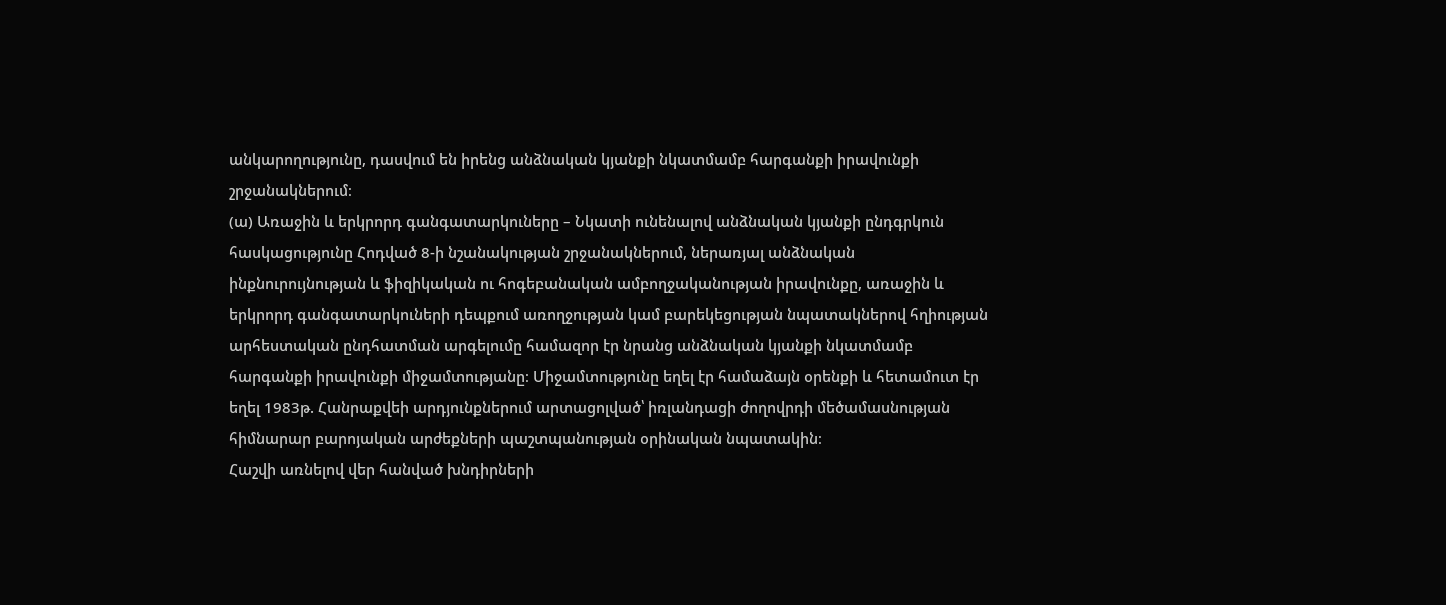անկարողությունը, դասվում են իրենց անձնական կյանքի նկատմամբ հարգանքի իրավունքի շրջանակներում։
(ա) Առաջին և երկրորդ գանգատարկուները – Նկատի ունենալով անձնական կյանքի ընդգրկուն հասկացությունը Հոդված 8-ի նշանակության շրջանակներում, ներառյալ անձնական ինքնուրույնության և ֆիզիկական ու հոգեբանական ամբողջականության իրավունքը, առաջին և երկրորդ գանգատարկուների դեպքում առողջության կամ բարեկեցության նպատակներով հղիության արհեստական ընդհատման արգելումը համազոր էր նրանց անձնական կյանքի նկատմամբ հարգանքի իրավունքի միջամտությանը։ Միջամտությունը եղել էր համաձայն օրենքի և հետամուտ էր եղել 1983թ. Հանրաքվեի արդյունքներում արտացոլված՝ իռլանդացի ժողովրդի մեծամասնության հիմնարար բարոյական արժեքների պաշտպանության օրինական նպատակին։
Հաշվի առնելով վեր հանված խնդիրների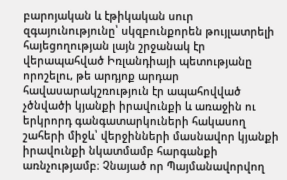բարոյական և էթիկական սուր զգայունությունը՝ սկզբունքորեն թույլատրելի հայեցողության լայն շրջանակ էր վերապահված Իռլանդիայի պետությանը որոշելու, թե արդյոք արդար հավասարակշռություն էր ապահովված չծնվածի կյանքի իրավունքի և առաջին ու երկրորդ գանգատարկուների հակասող շահերի միջև՝ վերջինների մասնավոր կյանքի իրավունքի նկատմամբ հարգանքի առնչությամբ։ Չնայած որ Պայմանավորվող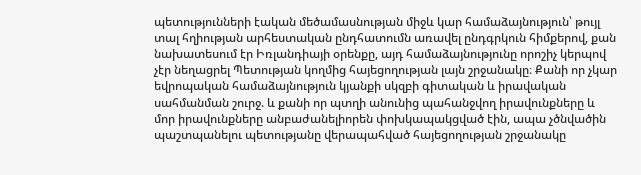պետությունների էական մեծամասնության միջև կար համաձայնություն՝ թույլ տալ հղիության արհեստական ընդհատումն առավել ընդգրկուն հիմքերով, քան նախատեսում էր Իռլանդիայի օրենքը, այդ համաձայնությունը որոշիչ կերպով չէր նեղացրել Պետության կողմից հայեցողության լայն շրջանակը։ Քանի որ չկար եվրոպական համաձայնություն կյանքի սկզբի գիտական և իրավական սահմանման շուրջ. և քանի որ պտղի անունից պահանջվող իրավունքները և մոր իրավունքները անբաժանելիորեն փոխկապակցված էին, ապա չծնվածին պաշտպանելու պետությանը վերապահված հայեցողության շրջանակը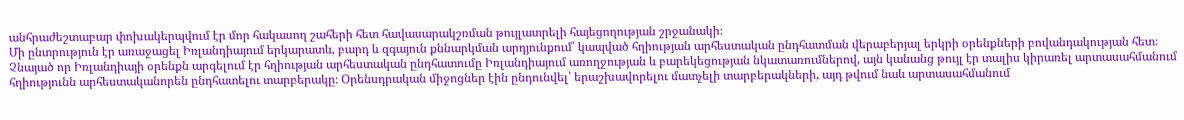անհրաժեշտաբար փոխակերպվում էր մոր հակասող շահերի հետ հավասարակշռման թույլատրելի հայեցողության շրջանակի։
Մի ընտրություն էր առաջացել Իռլանդիայում երկարատև, բարդ և զգայուն քննարկման արդյունքում՝ կապված հղիության արհեստական ընդհատման վերաբերյալ երկրի օրենքների բովանդակության հետ։ Չնայած որ Իռլանդիայի օրենքն արգելում էր հղիության արհեստական ընդհատումը Իռլանդիայում առողջության և բարեկեցության նկատառումներով, այն կանանց թույլ էր տալիս կիրառել արտասահմանում հղիությունն արհեստականորեն ընդհատելու տարբերակը։ Օրենսդրական միջոցներ էին ընդունվել՝ երաշխավորելու մատչելի տարբերակների, այդ թվում նաև արտասահմանում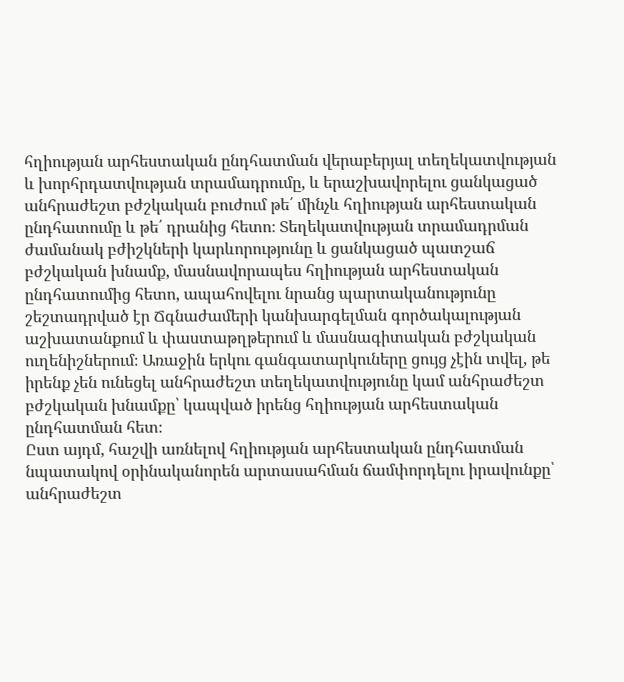հղիության արհեստական ընդհատման վերաբերյալ տեղեկատվության և խորհրդատվության տրամադրումը, և երաշխավորելու ցանկացած անհրաժեշտ բժշկական բուժում թե՛ մինչև հղիության արհեստական ընդհատումը և թե՛ դրանից հետո։ Տեղեկատվության տրամադրման ժամանակ բժիշկների կարևորությունը և ցանկացած պատշաճ բժշկական խնամք, մասնավորապես հղիության արհեստական ընդհատումից հետո, ապահովելու նրանց պարտականությունը շեշտադրված էր Ճգնաժամերի կանխարգելման գործակալության աշխատանքում և փաստաթղթերում և մասնագիտական բժշկական ուղենիշներում։ Առաջին երկու գանգատարկուները ցույց չէին տվել, թե իրենք չեն ունեցել անհրաժեշտ տեղեկատվությունը կամ անհրաժեշտ բժշկական խնամքը՝ կապված իրենց հղիության արհեստական ընդհատման հետ։
Ըստ այդմ, հաշվի առնելով հղիության արհեստական ընդհատման նպատակով օրինականորեն արտասահման ճամփորդելու իրավունքը՝ անհրաժեշտ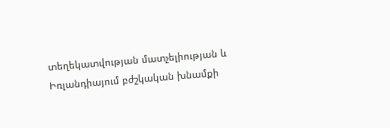տեղեկատվության մատչելիության և Իռլանդիայում բժշկական խնամքի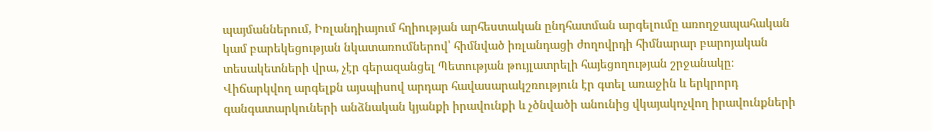պայմաններում, Իռլանդիայում հղիության արհեստական ընդհատման արգելումը առողջապահական կամ բարեկեցության նկատառումներով՝ հիմնված իռլանդացի ժողովրդի հիմնարար բարոյական տեսակետների վրա, չէր գերազանցել Պետության թույլատրելի հայեցողության շրջանակը։ Վիճարկվող արգելքն այսպիսով արդար հավասարակշռություն էր գտել առաջին և երկրորդ գանգատարկուների անձնական կյանքի իրավունքի և չծնվածի անունից վկայակոչվող իրավունքների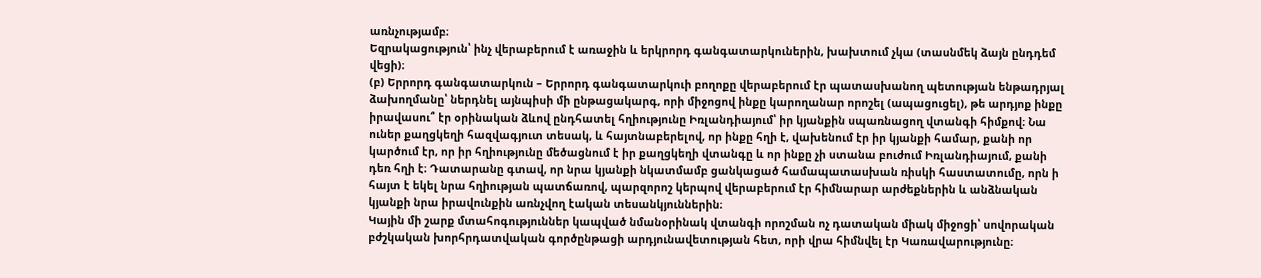առնչությամբ։
Եզրակացություն՝ ինչ վերաբերում է առաջին և երկրորդ գանգատարկուներին, խախտում չկա (տասնմեկ ձայն ընդդեմ վեցի)։
(բ) Երրորդ գանգատարկուն – Երրորդ գանգատարկուի բողոքը վերաբերում էր պատասխանող պետության ենթադրյալ ձախողմանը՝ ներդնել այնպիսի մի ընթացակարգ, որի միջոցով ինքը կարողանար որոշել (ապացուցել), թե արդյոք ինքը իրավասու՞ էր օրինական ձևով ընդհատել հղիությունը Իռլանդիայում՝ իր կյանքին սպառնացող վտանգի հիմքով։ Նա ուներ քաղցկեղի հազվագյուտ տեսակ, և հայտնաբերելով, որ ինքը հղի է, վախենում էր իր կյանքի համար, քանի որ կարծում էր, որ իր հղիությունը մեծացնում է իր քաղցկեղի վտանգը և որ ինքը չի ստանա բուժում Իռլանդիայում, քանի դեռ հղի է։ Դատարանը գտավ, որ նրա կյանքի նկատմամբ ցանկացած համապատասխան ռիսկի հաստատումը, որն ի հայտ է եկել նրա հղիության պատճառով, պարզորոշ կերպով վերաբերում էր հիմնարար արժեքներին և անձնական կյանքի նրա իրավունքին առնչվող էական տեսանկյուններին։
Կային մի շարք մտահոգություններ կապված նմանօրինակ վտանգի որոշման ոչ դատական միակ միջոցի՝ սովորական բժշկական խորհրդատվական գործընթացի արդյունավետության հետ, որի վրա հիմնվել էր Կառավարությունը։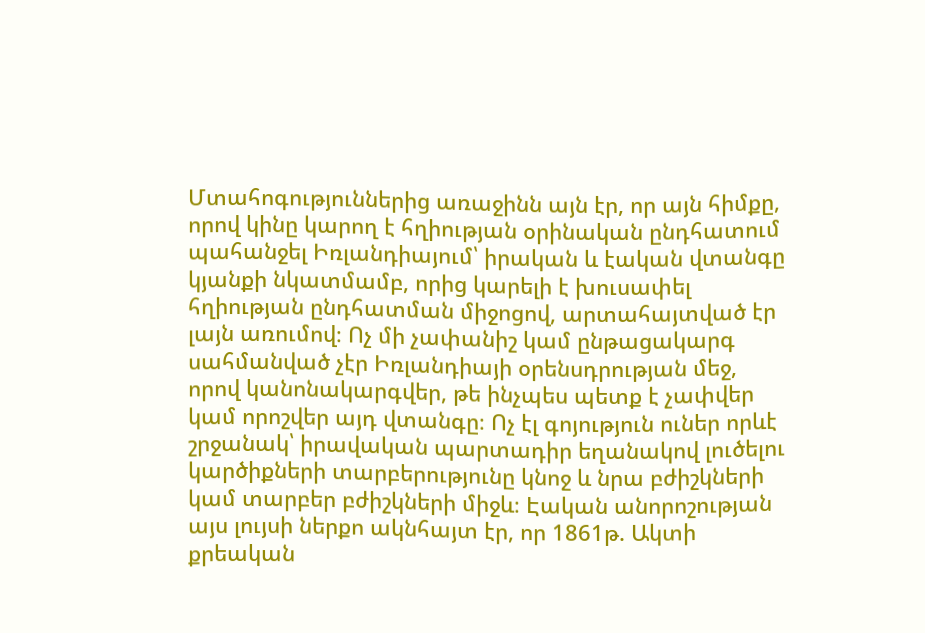Մտահոգություններից առաջինն այն էր, որ այն հիմքը, որով կինը կարող է հղիության օրինական ընդհատում պահանջել Իռլանդիայում՝ իրական և էական վտանգը կյանքի նկատմամբ, որից կարելի է խուսափել հղիության ընդհատման միջոցով, արտահայտված էր լայն առումով։ Ոչ մի չափանիշ կամ ընթացակարգ սահմանված չէր Իռլանդիայի օրենսդրության մեջ, որով կանոնակարգվեր, թե ինչպես պետք է չափվեր կամ որոշվեր այդ վտանգը։ Ոչ էլ գոյություն ուներ որևէ շրջանակ՝ իրավական պարտադիր եղանակով լուծելու կարծիքների տարբերությունը կնոջ և նրա բժիշկների կամ տարբեր բժիշկների միջև։ Էական անորոշության այս լույսի ներքո ակնհայտ էր, որ 1861թ. Ակտի քրեական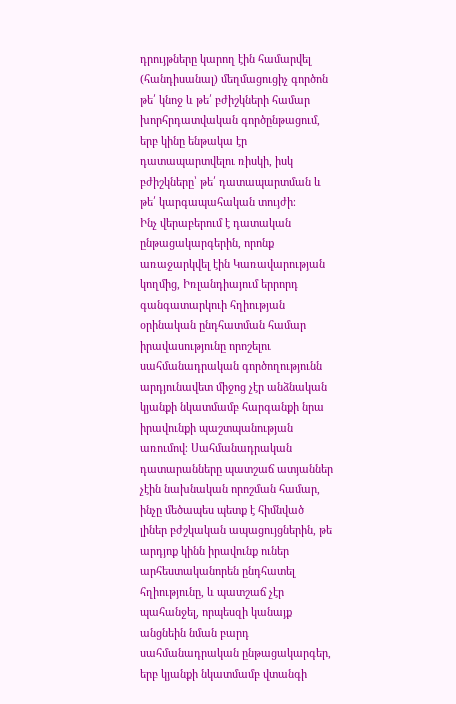դրույթները կարող էին համարվել (հանդիսանալ) մեղմացուցիչ գործոն թե՛ կնոջ և թե՛ բժիշկների համար խորհրդատվական գործընթացում, երբ կինը ենթակա էր դատապարտվելու ռիսկի, իսկ բժիշկները՝ թե՛ դատապարտման և թե՛ կարգապահական տույժի։
Ինչ վերաբերում է դատական ընթացակարգերին, որոնք առաջարկվել էին Կառավարության կողմից, Իռլանդիայում երրորդ գանգատարկուի հղիության օրինական ընդհատման համար իրավասությունը որոշելու սահմանադրական գործողությունն արդյունավետ միջոց չէր անձնական կյանքի նկատմամբ հարգանքի նրա իրավունքի պաշտպանության առումով։ Սահմանադրական դատարանները պատշաճ ատյաններ չէին նախնական որոշման համար, ինչը մեծապես պետք է հիմնված լիներ բժշկական ապացույցներին, թե արդյոք կինն իրավունք ուներ արհեստականորեն ընդհատել հղիությունը, և պատշաճ չէր պահանջել, որպեսզի կանայք անցնեին նման բարդ սահմանադրական ընթացակարգեր, երբ կյանքի նկատմամբ վտանգի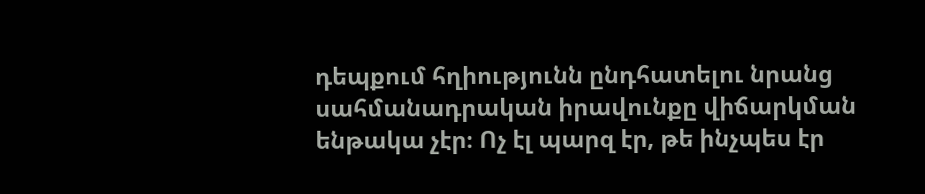դեպքում հղիությունն ընդհատելու նրանց սահմանադրական իրավունքը վիճարկման ենթակա չէր։ Ոչ էլ պարզ էր, թե ինչպես էր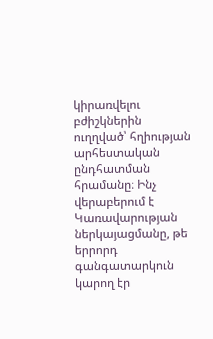կիրառվելու բժիշկներին ուղղված՝ հղիության արհեստական ընդհատման հրամանը։ Ինչ վերաբերում է Կառավարության ներկայացմանը, թե երրորդ գանգատարկուն կարող էր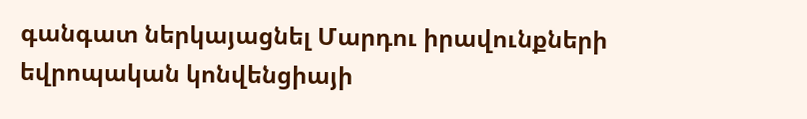գանգատ ներկայացնել Մարդու իրավունքների եվրոպական կոնվենցիայի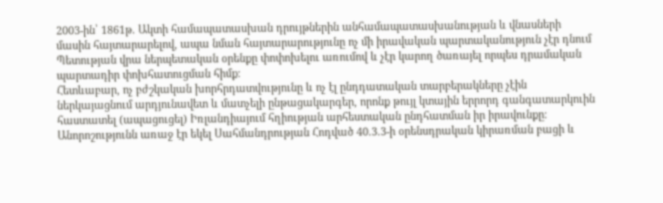2003-ին՝ 1861թ. Ակտի համապատասխան դրույթներին անհամապատասխանության և վնասների մասին հայտարարելով, ապա նման հայտարարությունը ոչ մի իրավական պարտականություն չէր դնում Պետության վրա ներպետական օրենքը փոփոխելու առումով և չէր կարող ծառայել որպես դրամական պարտադիր փոխհատուցման հիմք։
Հետևաբար, ոչ բժշկական խորհրդատվությունը և ոչ էլ ընդդատական տարբերակները չէին ներկայացնում արդյունավետ և մատչելի ընթացակարգեր, որոնք թույլ կտային երրորդ գանգատարկուին հաստատել (ապացուցել) Իռլանդիայում հղիության արհեստական ընդհատման իր իրավունքը։ Անորոշությունն առաջ էր եկել Սահմանդրության Հոդված 40.3.3-ի օրենսդրական կիրառման բացի և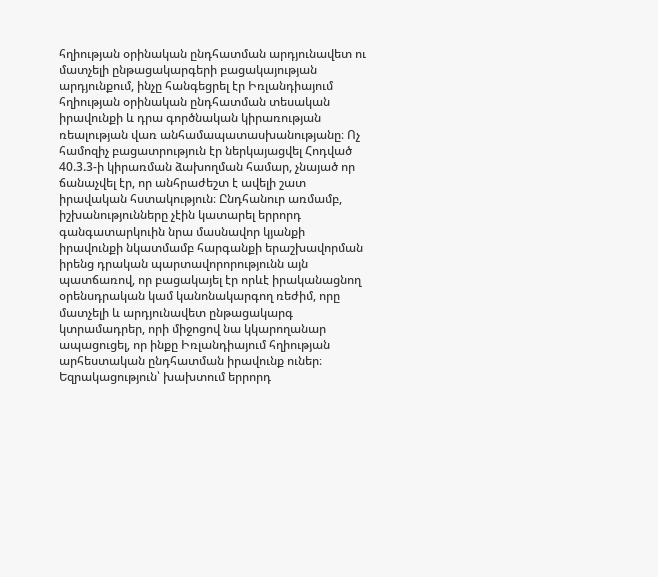հղիության օրինական ընդհատման արդյունավետ ու մատչելի ընթացակարգերի բացակայության արդյունքում, ինչը հանգեցրել էր Իռլանդիայում հղիության օրինական ընդհատման տեսական իրավունքի և դրա գործնական կիրառության ռեալության վառ անհամապատասխանությանը։ Ոչ համոզիչ բացատրություն էր ներկայացվել Հոդված 40.3.3-ի կիրառման ձախողման համար, չնայած որ ճանաչվել էր, որ անհրաժեշտ է ավելի շատ իրավական հստակություն։ Ընդհանուր առմամբ, իշխանությունները չէին կատարել երրորդ գանգատարկուին նրա մասնավոր կյանքի իրավունքի նկատմամբ հարգանքի երաշխավորման իրենց դրական պարտավորորությունն այն պատճառով, որ բացակայել էր որևէ իրականացնող օրենսդրական կամ կանոնակարգող ռեժիմ, որը մատչելի և արդյունավետ ընթացակարգ կտրամադրեր, որի միջոցով նա կկարողանար ապացուցել, որ ինքը Իռլանդիայում հղիության արհեստական ընդհատման իրավունք ուներ։
Եզրակացություն՝ խախտում երրորդ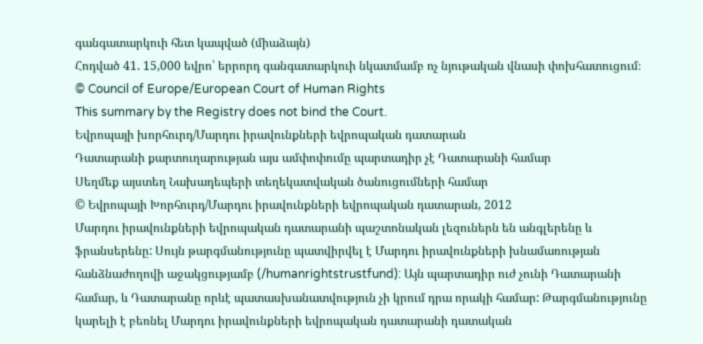գանգատարկուի հետ կապված (միաձայն)
Հոդված 41. 15,000 եվրո՝ երրորդ գանգատարկուի նկատմամբ ոչ նյութական վնասի փոխհատուցում։
© Council of Europe/European Court of Human Rights
This summary by the Registry does not bind the Court.
Եվրոպայի խորհուրդ/Մարդու իրավունքների եվրոպական դատարան
Դատարանի քարտուղարության այս ամփոփումը պարտադիր չէ Դատարանի համար
Սեղմեք այստեղ Նախադեպերի տեղեկատվական ծանուցումների համար
© Եվրոպայի Խորհուրդ/Մարդու իրավունքների եվրոպական դատարան, 2012
Մարդու իրավունքների եվրոպական դատարանի պաշտոնական լեզուներն են անգլերենը և ֆրանսերենը: Սույն թարգմանությունը պատվիրվել է Մարդու իրավունքների խնամառության հանձնաժողովի աջակցությամբ (/humanrightstrustfund): Այն պարտադիր ուժ չունի Դատարանի համար, և Դատարանը որևէ պատասխանատվություն չի կրում դրա որակի համար: Թարգմանությունը կարելի է բեռնել Մարդու իրավունքների եվրոպական դատարանի դատական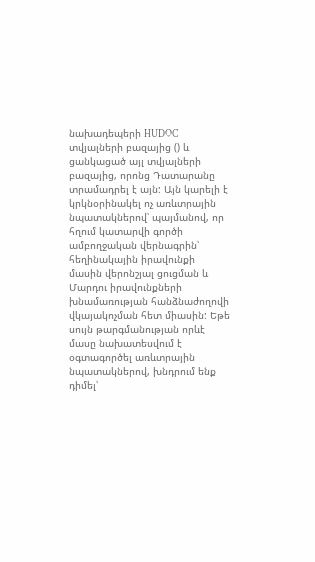նախադեպերի HUDOC տվյալների բազայից () և ցանկացած այլ տվյալների բազայից, որոնց Դատարանը տրամադրել է այն: Այն կարելի է կրկնօրինակել ոչ առևտրային նպատակներով՝ պայմանով, որ հղում կատարվի գործի ամբողջական վերնագրին՝ հեղինակային իրավունքի մասին վերոնշյալ ցուցման և Մարդու իրավունքների խնամառության հանձնաժողովի վկայակոչման հետ միասին: Եթե սույն թարգմանության որևէ մասը նախատեսվում է օգտագործել առևտրային նպատակներով, խնդրում ենք դիմել՝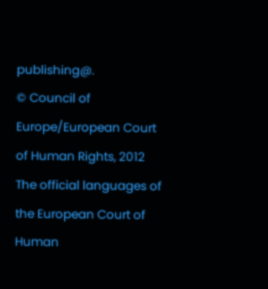publishing@.
© Council of Europe/European Court of Human Rights, 2012
The official languages of the European Court of Human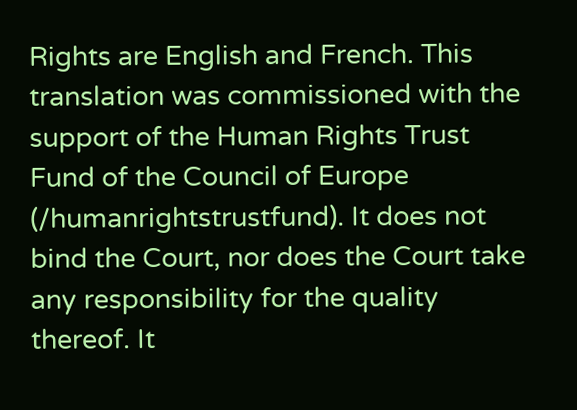Rights are English and French. This translation was commissioned with the support of the Human Rights Trust Fund of the Council of Europe (/humanrightstrustfund). It does not bind the Court, nor does the Court take any responsibility for the quality thereof. It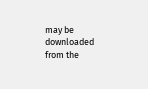may be downloaded from the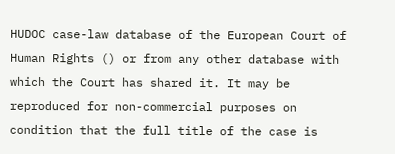HUDOC case-law database of the European Court of Human Rights () or from any other database with which the Court has shared it. It may be reproduced for non-commercial purposes on condition that the full title of the case is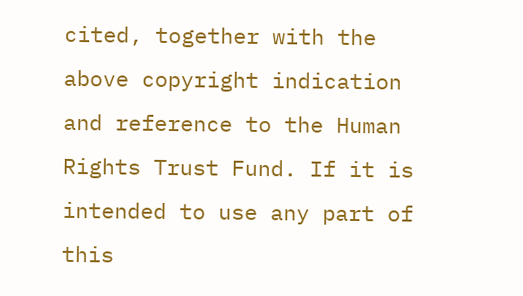cited, together with the above copyright indication and reference to the Human Rights Trust Fund. If it is intended to use any part of this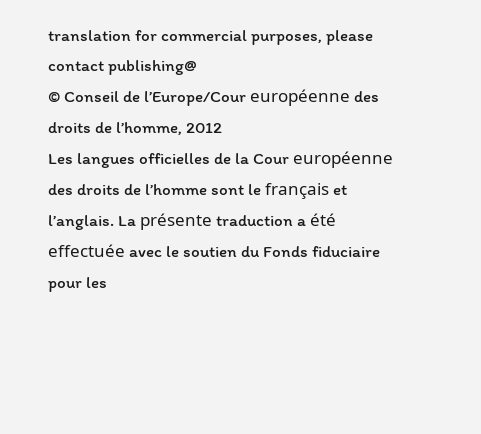translation for commercial purposes, please contact publishing@
© Conseil de l’Europe/Cour européenne des droits de l’homme, 2012
Les langues officielles de la Cour européenne des droits de l’homme sont le français et l’anglais. La présente traduction a été effectuée avec le soutien du Fonds fiduciaire pour les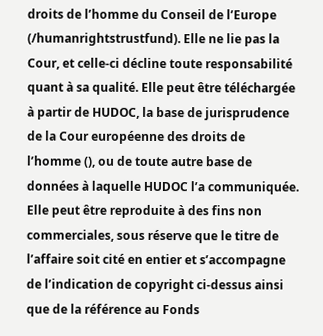droits de l’homme du Conseil de l’Europe (/humanrightstrustfund). Elle ne lie pas la Cour, et celle-ci décline toute responsabilité quant à sa qualité. Elle peut être téléchargée à partir de HUDOC, la base de jurisprudence de la Cour européenne des droits de l’homme (), ou de toute autre base de données à laquelle HUDOC l’a communiquée. Elle peut être reproduite à des fins non commerciales, sous réserve que le titre de l’affaire soit cité en entier et s’accompagne de l’indication de copyright ci-dessus ainsi que de la référence au Fonds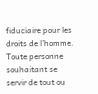fiduciaire pour les droits de l’homme. Toute personne souhaitant se servir de tout ou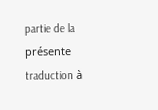partie de la présente traduction à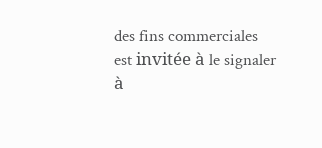des fins commerciales est invitée à le signaler à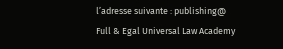l’adresse suivante : publishing@
Full & Egal Universal Law Academy